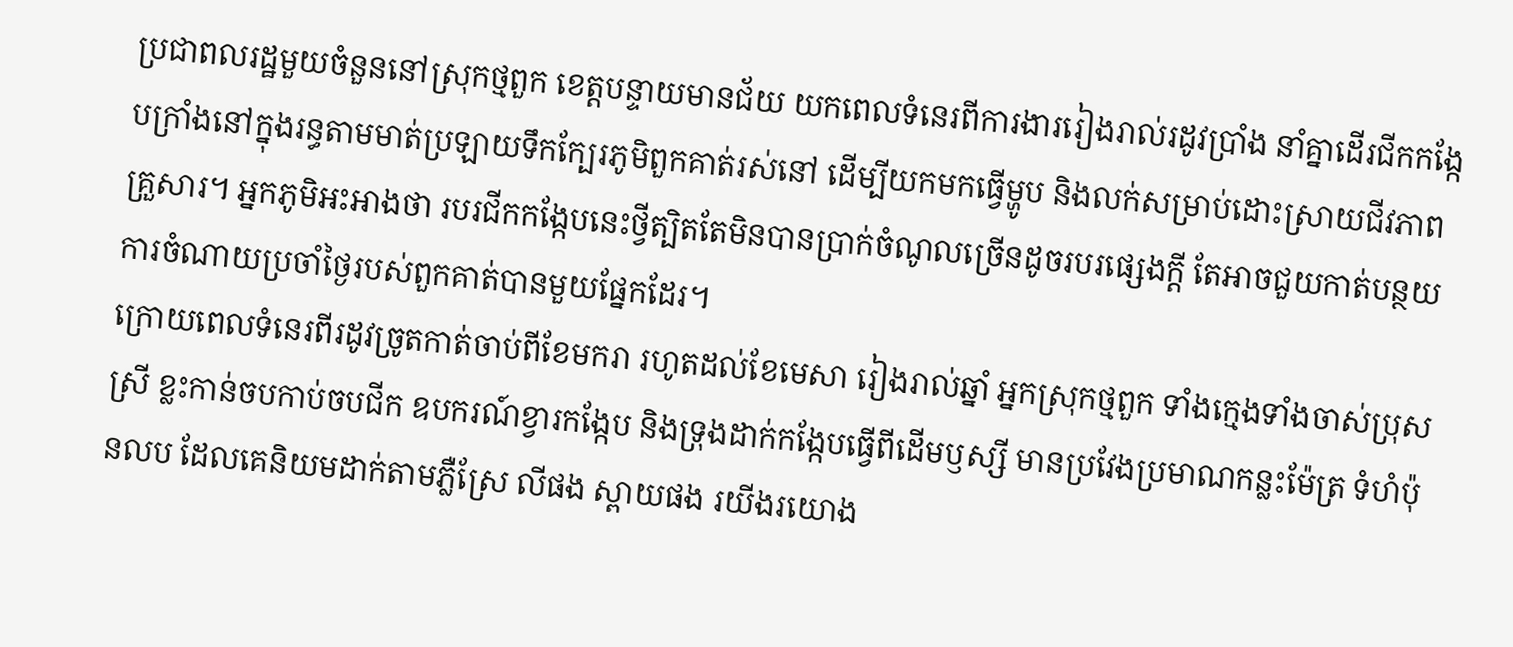ប្រជាពលរដ្ឋមួយចំនួននៅស្រុកថ្មពួក ខេត្តបន្ទាយមានជ័យ យកពេលទំនេរពីការងាររៀងរាល់រដូវប្រាំង នាំគ្នាដើរជីកកង្កែបក្រាំងនៅក្នុងរន្ធតាមមាត់ប្រឡាយទឹកក្បែរភូមិពួកគាត់រស់នៅ ដើម្បីយកមកធ្វើម្ហូប និងលក់សម្រាប់ដោះស្រាយជីវភាពគ្រួសារ។ អ្នកភូមិអះអាងថា របរជីកកង្កែបនេះថ្វីត្បិតតែមិនបានប្រាក់ចំណូលច្រើនដូចរបរផ្សេងក្ដី តែអាចជួយកាត់បន្ថយការចំណាយប្រចាំថ្ងៃរបស់ពួកគាត់បានមួយផ្នែកដែរ។
ក្រោយពេលទំនេរពីរដូវច្រូតកាត់ចាប់ពីខែមករា រហូតដល់ខែមេសា រៀងរាល់ឆ្នាំ អ្នកស្រុកថ្មពួក ទាំងក្មេងទាំងចាស់ប្រុសស្រី ខ្លះកាន់ចបកាប់ចបជីក ឧបករណ៍ខ្វារកង្កែប និងទ្រុងដាក់កង្កែបធ្វើពីដើមឫស្សី មានប្រវែងប្រមាណកន្លះម៉ែត្រ ទំហំប៉ុនលប ដែលគេនិយមដាក់តាមភ្លឺស្រែ លីផង ស្ពាយផង រយីងរយោង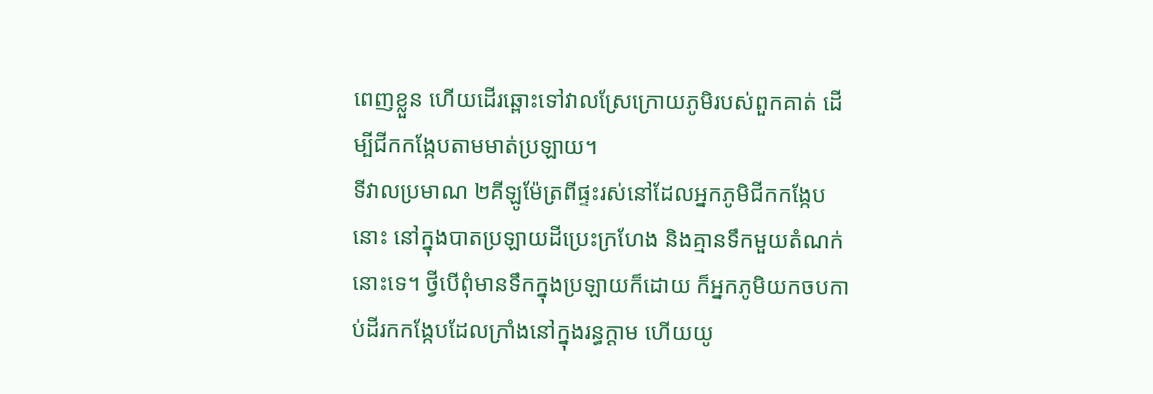ពេញខ្លួន ហើយដើរឆ្ពោះទៅវាលស្រែក្រោយភូមិរបស់ពួកគាត់ ដើម្បីជីកកង្កែបតាមមាត់ប្រឡាយ។
ទីវាលប្រមាណ ២គីឡូម៉ែត្រពីផ្ទះរស់នៅដែលអ្នកភូមិជីកកង្កែបនោះ នៅក្នុងបាតប្រឡាយដីប្រេះក្រហែង និងគ្មានទឹកមួយតំណក់នោះទេ។ ថ្វីបើពុំមានទឹកក្នុងប្រឡាយក៏ដោយ ក៏អ្នកភូមិយកចបកាប់ដីរកកង្កែបដែលក្រាំងនៅក្នុងរន្ធក្ដាម ហើយយូ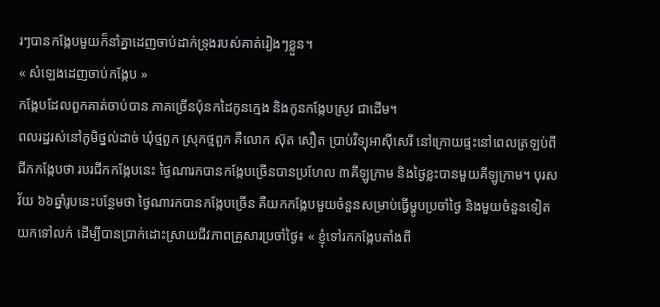រៗបានកង្កែបមួយក៏នាំគ្នាដេញចាប់ដាក់ទ្រុងរបស់គាត់រៀងៗខ្លួន។
« សំឡេងដេញចាប់កង្កែប »
កង្កែបដែលពួកគាត់ចាប់បាន ភាគច្រើនប៉ុនកដៃកូនក្មេង និងកូនកង្កែបស្រូវ ជាដើម។
ពលរដ្ឋរស់នៅភូមិថ្នល់ដាច់ ឃុំថ្មពួក ស្រុកថ្មពួក គឺលោក ស៊ុត សឿត ប្រាប់វិទ្យុអាស៊ីសេរី នៅក្រោយផ្ទះនៅពេលត្រឡប់ពីជីកកង្កែបថា របរជីកកង្កែបនេះ ថ្ងៃណារកបានកង្កែបច្រើនបានប្រហែល ៣គីឡូក្រាម និងថ្ងៃខ្លះបានមួយគីឡូក្រាម។ បុរសវ័យ ៦៦ឆ្នាំរូបនេះបន្ថែមថា ថ្ងៃណារកបានកង្កែបច្រើន គឺយកកង្កែបមួយចំនួនសម្រាប់ធ្វើម្ហូបប្រចាំថ្ងៃ និងមួយចំនួនទៀតយកទៅលក់ ដើម្បីបានប្រាក់ដោះស្រាយជីវភាពគ្រួសារប្រចាំថ្ងៃ៖ « ខ្ញុំទៅរកកង្កែបតាំងពី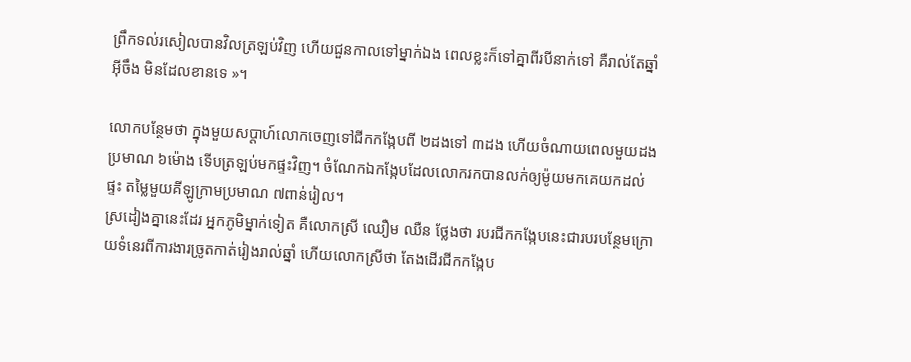ព្រឹកទល់រសៀលបានវិលត្រឡប់វិញ ហើយជួនកាលទៅម្នាក់ឯង ពេលខ្លះក៏ទៅគ្នាពីរបីនាក់ទៅ គឺរាល់តែឆ្នាំអ៊ីចឹង មិនដែលខានទេ »។

លោកបន្ថែមថា ក្នុងមួយសប្ដាហ៍លោកចេញទៅជីកកង្កែបពី ២ដងទៅ ៣ដង ហើយចំណាយពេលមួយដងប្រមាណ ៦ម៉ោង ទើបត្រឡប់មកផ្ទះវិញ។ ចំណែកឯកង្កែបដែលលោករកបានលក់ឲ្យម៉ូយមកគេយកដល់ផ្ទះ តម្លៃមួយគីឡូក្រាមប្រមាណ ៧ពាន់រៀល។
ស្រដៀងគ្នានេះដែរ អ្នកភូមិម្នាក់ទៀត គឺលោកស្រី ឈឿម ឈឺន ថ្លែងថា របរជីកកង្កែបនេះជារបរបន្ថែមក្រោយទំនេរពីការងារច្រូតកាត់រៀងរាល់ឆ្នាំ ហើយលោកស្រីថា តែងដើរជីកកង្កែប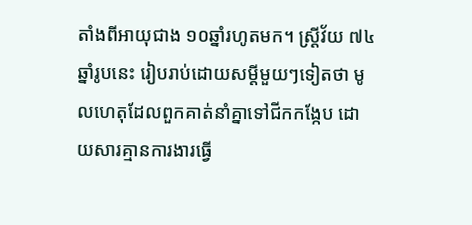តាំងពីអាយុជាង ១០ឆ្នាំរហូតមក។ ស្ត្រីវ័យ ៧៤ឆ្នាំរូបនេះ រៀបរាប់ដោយសម្ដីមួយៗទៀតថា មូលហេតុដែលពួកគាត់នាំគ្នាទៅជីកកង្កែប ដោយសារគ្មានការងារធ្វើ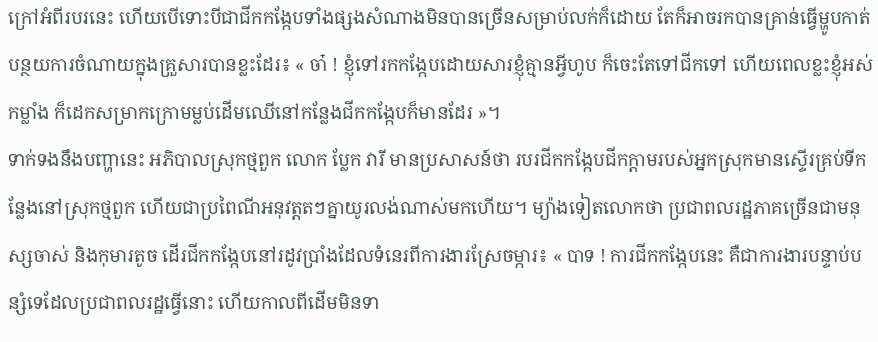ក្រៅអំពីរបរនេះ ហើយបើទោះបីជាជីកកង្កែបទាំងផ្សងសំណាងមិនបានច្រើនសម្រាប់លក់ក៏ដោយ តែក៏អាចរកបានគ្រាន់ធ្វើម្ហូបកាត់បន្ថយការចំណាយក្នុងគ្រួសារបានខ្លះដែរ៖ « ចា៎ ! ខ្ញុំទៅរកកង្កែបដោយសារខ្ញុំគ្មានអ្វីហូប ក៏ចេះតែទៅជីកទៅ ហើយពេលខ្លះខ្ញុំអស់កម្លាំង ក៏ដេកសម្រាកក្រោមម្លប់ដើមឈើនៅកន្លែងជីកកង្កែបក៏មានដែរ »។
ទាក់ទងនឹងបញ្ហានេះ អភិបាលស្រុកថ្មពួក លោក ប្លែក វារី មានប្រសាសន៍ថា របរជីកកង្កែបជីកក្ដាមរបស់អ្នកស្រុកមានស្ទើរគ្រប់ទីកន្លែងនៅស្រុកថ្មពួក ហើយជាប្រពៃណីអនុវត្តតៗគ្នាយូរលង់ណាស់មកហើយ។ ម្យ៉ាងទៀតលោកថា ប្រជាពលរដ្ឋភាគច្រើនជាមនុស្សចាស់ និងកុមារតូច ដើរជីកកង្កែបនៅរដូវប្រាំងដែលទំនេរពីការងារស្រែចម្ការ៖ « បាទ ! ការជីកកង្កែបនេះ គឺជាការងារបន្ទាប់បន្សំទេដែលប្រជាពលរដ្ឋធ្វើនោះ ហើយកាលពីដើមមិនទា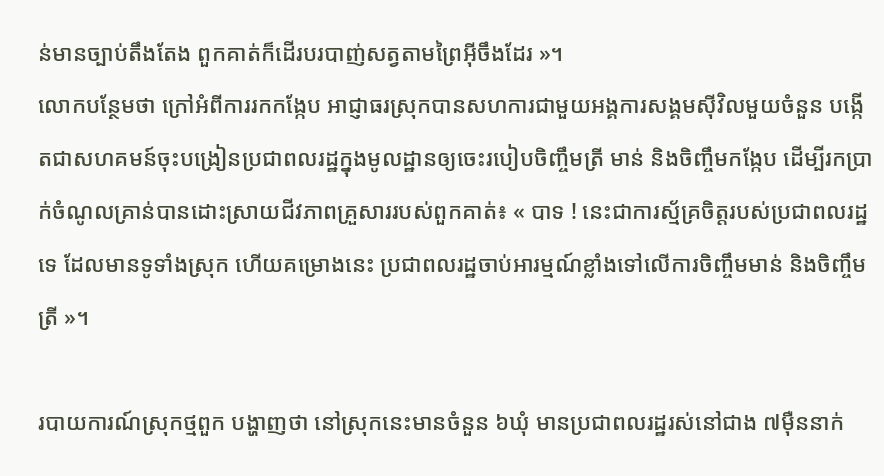ន់មានច្បាប់តឹងតែង ពួកគាត់ក៏ដើរបរបាញ់សត្វតាមព្រៃអ៊ីចឹងដែរ »។
លោកបន្ថែមថា ក្រៅអំពីការរកកង្កែប អាជ្ញាធរស្រុកបានសហការជាមួយអង្គការសង្គមស៊ីវិលមួយចំនួន បង្កើតជាសហគមន៍ចុះបង្រៀនប្រជាពលរដ្ឋក្នុងមូលដ្ឋានឲ្យចេះរបៀបចិញ្ចឹមត្រី មាន់ និងចិញ្ចឹមកង្កែប ដើម្បីរកប្រាក់ចំណូលគ្រាន់បានដោះស្រាយជីវភាពគ្រួសាររបស់ពួកគាត់៖ « បាទ ! នេះជាការស្ម័គ្រចិត្តរបស់ប្រជាពលរដ្ឋទេ ដែលមានទូទាំងស្រុក ហើយគម្រោងនេះ ប្រជាពលរដ្ឋចាប់អារម្មណ៍ខ្លាំងទៅលើការចិញ្ចឹមមាន់ និងចិញ្ចឹមត្រី »។

របាយការណ៍ស្រុកថ្មពួក បង្ហាញថា នៅស្រុកនេះមានចំនួន ៦ឃុំ មានប្រជាពលរដ្ឋរស់នៅជាង ៧ម៉ឺននាក់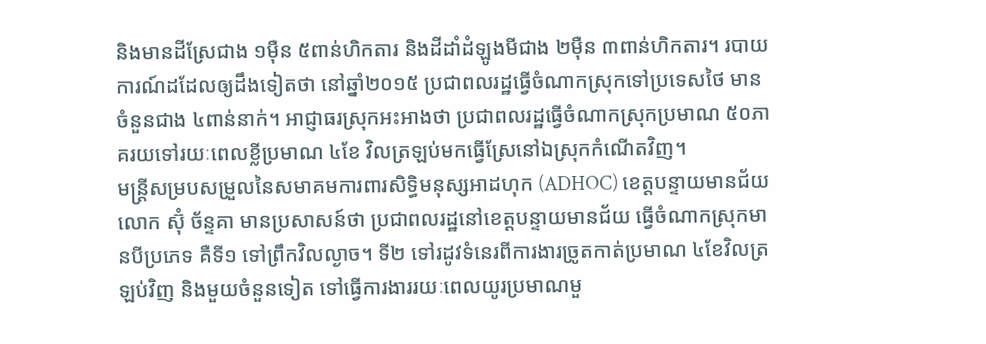និងមានដីស្រែជាង ១ម៉ឺន ៥ពាន់ហិកតារ និងដីដាំដំឡូងមីជាង ២ម៉ឺន ៣ពាន់ហិកតារ។ របាយការណ៍ដដែលឲ្យដឹងទៀតថា នៅឆ្នាំ២០១៥ ប្រជាពលរដ្ឋធ្វើចំណាកស្រុកទៅប្រទេសថៃ មានចំនួនជាង ៤ពាន់នាក់។ អាជ្ញាធរស្រុកអះអាងថា ប្រជាពលរដ្ឋធ្វើចំណាកស្រុកប្រមាណ ៥០ភាគរយទៅរយៈពេលខ្លីប្រមាណ ៤ខែ វិលត្រឡប់មកធ្វើស្រែនៅឯស្រុកកំណើតវិញ។
មន្ត្រីសម្របសម្រួលនៃសមាគមការពារសិទ្ធិមនុស្សអាដហុក (ADHOC) ខេត្តបន្ទាយមានជ័យ លោក ស៊ុំ ច័ន្ទគា មានប្រសាសន៍ថា ប្រជាពលរដ្ឋនៅខេត្តបន្ទាយមានជ័យ ធ្វើចំណាកស្រុកមានបីប្រភេទ គឺទី១ ទៅព្រឹកវិលល្ងាច។ ទី២ ទៅរដូវទំនេរពីការងារច្រូតកាត់ប្រមាណ ៤ខែវិលត្រឡប់វិញ និងមួយចំនួនទៀត ទៅធ្វើការងាររយៈពេលយូរប្រមាណមួ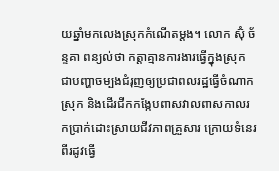យឆ្នាំមកលេងស្រុកកំណើតម្ដង។ លោក ស៊ុំ ច័ន្ទគា ពន្យល់ថា កត្តាគ្មានការងារធ្វើក្នុងស្រុក ជាបញ្ហាចម្បងជំរុញឲ្យប្រជាពលរដ្ឋធ្វើចំណាកស្រុក និងដើរជីកកង្កែបពាសវាលពាសកាលរកប្រាក់ដោះស្រាយជីវភាពគ្រួសារ ក្រោយទំនេរពីរដូវធ្វើ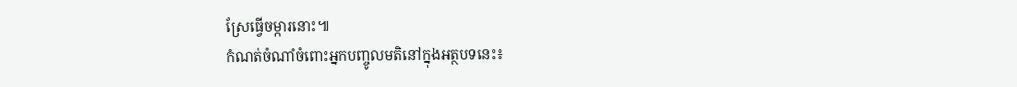ស្រែធ្វើចម្ការនោះ៕
កំណត់ចំណាំចំពោះអ្នកបញ្ចូលមតិនៅក្នុងអត្ថបទនេះ៖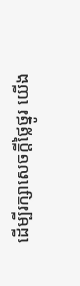ដើម្បីរក្សាសេចក្ដីថ្លៃថ្នូរ យើង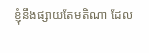ខ្ញុំនឹងផ្សាយតែមតិណា ដែល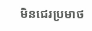មិនជេរប្រមាថ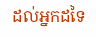ដល់អ្នកដទៃ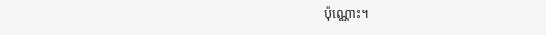ប៉ុណ្ណោះ។